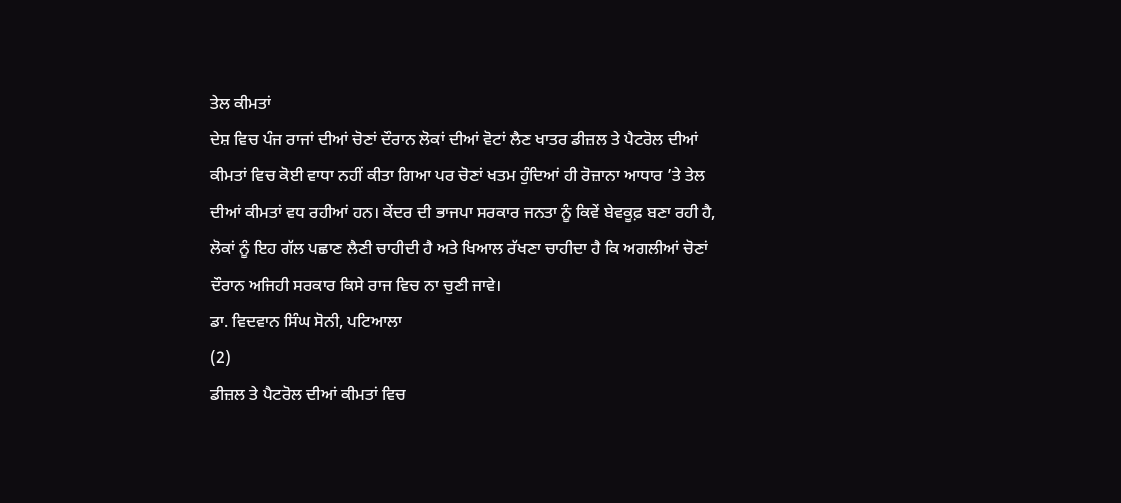ਤੇਲ ਕੀਮਤਾਂ
ਦੇਸ਼ ਵਿਚ ਪੰਜ ਰਾਜਾਂ ਦੀਆਂ ਚੋਣਾਂ ਦੌਰਾਨ ਲੋਕਾਂ ਦੀਆਂ ਵੋਟਾਂ ਲੈਣ ਖਾਤਰ ਡੀਜ਼ਲ ਤੇ ਪੈਟਰੋਲ ਦੀਆਂ ਕੀਮਤਾਂ ਵਿਚ ਕੋਈ ਵਾਧਾ ਨਹੀਂ ਕੀਤਾ ਗਿਆ ਪਰ ਚੋਣਾਂ ਖਤਮ ਹੁੰਦਿਆਂ ਹੀ ਰੋਜ਼ਾਨਾ ਆਧਾਰ ’ਤੇ ਤੇਲ ਦੀਆਂ ਕੀਮਤਾਂ ਵਧ ਰਹੀਆਂ ਹਨ। ਕੇਂਦਰ ਦੀ ਭਾਜਪਾ ਸਰਕਾਰ ਜਨਤਾ ਨੂੰ ਕਿਵੇਂ ਬੇਵਕੂਫ਼ ਬਣਾ ਰਹੀ ਹੈ, ਲੋਕਾਂ ਨੂੰ ਇਹ ਗੱਲ ਪਛਾਣ ਲੈਣੀ ਚਾਹੀਦੀ ਹੈ ਅਤੇ ਖਿਆਲ ਰੱਖਣਾ ਚਾਹੀਦਾ ਹੈ ਕਿ ਅਗਲੀਆਂ ਚੋਣਾਂ ਦੌਰਾਨ ਅਜਿਹੀ ਸਰਕਾਰ ਕਿਸੇ ਰਾਜ ਵਿਚ ਨਾ ਚੁਣੀ ਜਾਵੇ।
ਡਾ. ਵਿਦਵਾਨ ਸਿੰਘ ਸੋਨੀ, ਪਟਿਆਲਾ
(2)
ਡੀਜ਼ਲ ਤੇ ਪੈਟਰੋਲ ਦੀਆਂ ਕੀਮਤਾਂ ਵਿਚ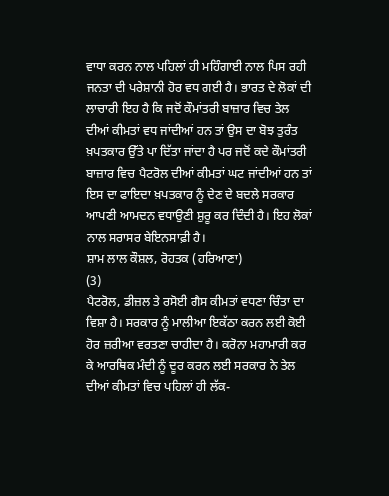ਵਾਧਾ ਕਰਨ ਨਾਲ ਪਹਿਲਾਂ ਹੀ ਮਹਿੰਗਾਈ ਨਾਲ ਪਿਸ ਰਹੀ ਜਨਤਾ ਦੀ ਪਰੇਸ਼ਾਨੀ ਹੋਰ ਵਧ ਗਈ ਹੈ। ਭਾਰਤ ਦੇ ਲੋਕਾਂ ਦੀ ਲਾਚਾਰੀ ਇਹ ਹੈ ਕਿ ਜਦੋਂ ਕੌਮਾਂਤਰੀ ਬਾਜ਼ਾਰ ਵਿਚ ਤੇਲ ਦੀਆਂ ਕੀਮਤਾਂ ਵਧ ਜਾਂਦੀਆਂ ਹਨ ਤਾਂ ਉਸ ਦਾ ਬੋਝ ਤੁਰੰਤ ਖ਼ਪਤਕਾਰ ਉੱਤੇ ਪਾ ਦਿੱਤਾ ਜਾਂਦਾ ਹੈ ਪਰ ਜਦੋਂ ਕਦੇ ਕੌਮਾਂਤਰੀ ਬਾਜ਼ਾਰ ਵਿਚ ਪੈਟਰੋਲ ਦੀਆਂ ਕੀਮਤਾਂ ਘਟ ਜਾਂਦੀਆਂ ਹਨ ਤਾਂ ਇਸ ਦਾ ਫਾਇਦਾ ਖ਼ਪਤਕਾਰ ਨੂੰ ਦੇਣ ਦੇ ਬਦਲੇ ਸਰਕਾਰ ਆਪਣੀ ਆਮਦਨ ਵਧਾਉਣੀ ਸ਼ੁਰੂ ਕਰ ਦਿੰਦੀ ਹੈ। ਇਹ ਲੋਕਾਂ ਨਾਲ ਸਰਾਸਰ ਬੇਇਨਸਾਫ਼ੀ ਹੈ।
ਸ਼ਾਮ ਲਾਲ ਕੌਸ਼ਲ, ਰੋਹਤਕ (ਹਰਿਆਣਾ)
(3)
ਪੈਟਰੋਲ, ਡੀਜ਼ਲ ਤੇ ਰਸੋਈ ਗੈਸ ਕੀਮਤਾਂ ਵਧਣਾ ਚਿੰਤਾ ਦਾ ਵਿਸ਼ਾ ਹੈ। ਸਰਕਾਰ ਨੂੰ ਮਾਲੀਆ ਇਕੱਠਾ ਕਰਨ ਲਈ ਕੋਈ ਹੋਰ ਜ਼ਰੀਆ ਵਰਤਣਾ ਚਾਹੀਦਾ ਹੈ। ਕਰੋਨਾ ਮਹਾਮਾਰੀ ਕਰ ਕੇ ਆਰਥਿਕ ਮੰਦੀ ਨੂੰ ਦੂਰ ਕਰਨ ਲਈ ਸਰਕਾਰ ਨੇ ਤੇਲ ਦੀਆਂ ਕੀਮਤਾਂ ਵਿਚ ਪਹਿਲਾਂ ਹੀ ਲੱਕ-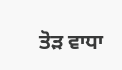ਤੋੜ ਵਾਧਾ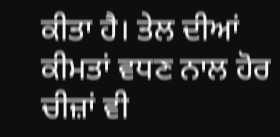ਕੀਤਾ ਹੈ। ਤੇਲ ਦੀਆਂ ਕੀਮਤਾਂ ਵਧਣ ਨਾਲ ਹੋਰ ਚੀਜ਼ਾਂ ਵੀ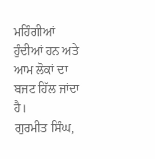ਮਹਿੰਗੀਆਂ ਹੁੰਦੀਆਂ ਹਨ ਅਤੇ ਆਮ ਲੋਕਾਂ ਦਾ ਬਜਟ ਹਿੱਲ ਜਾਂਦਾ ਹੈ।
ਗੁਰਮੀਤ ਸਿੰਘ,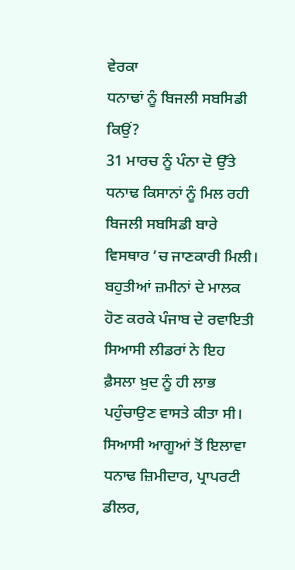ਵੇਰਕਾ
ਧਨਾਢਾਂ ਨੂੰ ਬਿਜਲੀ ਸਬਸਿਡੀ ਕਿਉਂ?
31 ਮਾਰਚ ਨੂੰ ਪੰਨਾ ਦੋ ਉੱਤੇ ਧਨਾਢ ਕਿਸਾਨਾਂ ਨੂੰ ਮਿਲ ਰਹੀ ਬਿਜਲੀ ਸਬਸਿਡੀ ਬਾਰੇ ਵਿਸਥਾਰ ’ਚ ਜਾਣਕਾਰੀ ਮਿਲੀ। ਬਹੁਤੀਆਂ ਜ਼ਮੀਨਾਂ ਦੇ ਮਾਲਕ ਹੋਣ ਕਰਕੇ ਪੰਜਾਬ ਦੇ ਰਵਾਇਤੀ ਸਿਆਸੀ ਲੀਡਰਾਂ ਨੇ ਇਹ ਫ਼ੈਸਲਾ ਖ਼ੁਦ ਨੂੰ ਹੀ ਲਾਭ ਪਹੁੰਚਾਉਣ ਵਾਸਤੇ ਕੀਤਾ ਸੀ। ਸਿਆਸੀ ਆਗੂਆਂ ਤੋਂ ਇਲਾਵਾ ਧਨਾਢ ਜ਼ਿਮੀਦਾਰ, ਪ੍ਰਾਪਰਟੀ ਡੀਲਰ,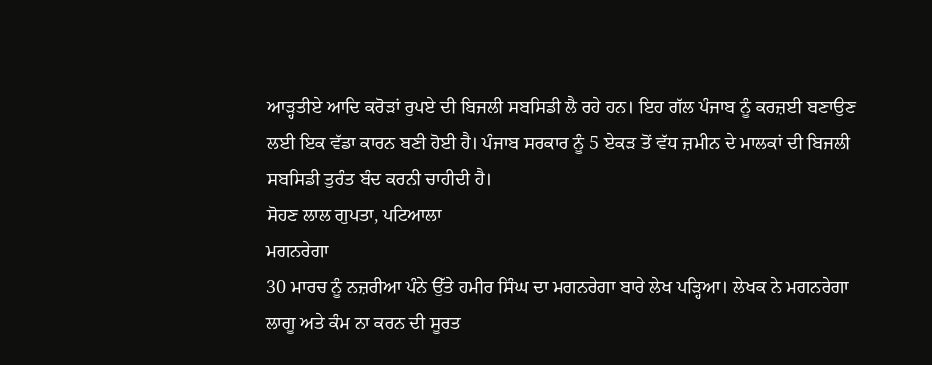ਆੜ੍ਹਤੀਏ ਆਦਿ ਕਰੋੜਾਂ ਰੁਪਏ ਦੀ ਬਿਜਲੀ ਸਬਸਿਡੀ ਲੈ ਰਹੇ ਹਨ। ਇਹ ਗੱਲ ਪੰਜਾਬ ਨੂੰ ਕਰਜ਼ਈ ਬਣਾਉਣ ਲਈ ਇਕ ਵੱਡਾ ਕਾਰਨ ਬਣੀ ਹੋਈ ਹੈ। ਪੰਜਾਬ ਸਰਕਾਰ ਨੂੰ 5 ਏਕੜ ਤੋਂ ਵੱਧ ਜ਼ਮੀਨ ਦੇ ਮਾਲਕਾਂ ਦੀ ਬਿਜਲੀ ਸਬਸਿਡੀ ਤੁਰੰਤ ਬੰਦ ਕਰਨੀ ਚਾਹੀਦੀ ਹੈ।
ਸੋਹਣ ਲਾਲ ਗੁਪਤਾ, ਪਟਿਆਲਾ
ਮਗਨਰੇਗਾ
30 ਮਾਰਚ ਨੂੰ ਨਜ਼ਰੀਆ ਪੰਨੇ ਉੱਤੇ ਹਮੀਰ ਸਿੰਘ ਦਾ ਮਗਨਰੇਗਾ ਬਾਰੇ ਲੇਖ ਪੜ੍ਹਿਆ। ਲੇਖਕ ਨੇ ਮਗਨਰੇਗਾ ਲਾਗੂ ਅਤੇ ਕੰਮ ਨਾ ਕਰਨ ਦੀ ਸੂਰਤ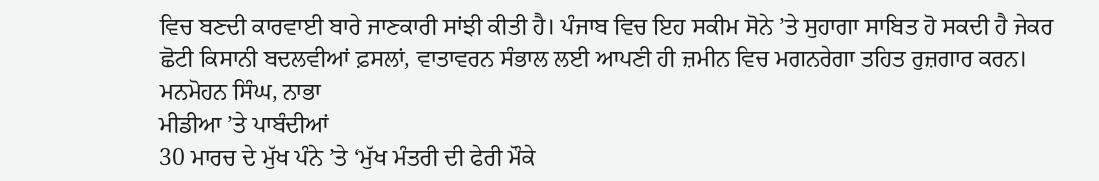ਵਿਚ ਬਣਦੀ ਕਾਰਵਾਈ ਬਾਰੇ ਜਾਣਕਾਰੀ ਸਾਂਝੀ ਕੀਤੀ ਹੈ। ਪੰਜਾਬ ਵਿਚ ਇਹ ਸਕੀਮ ਸੋਨੇ ’ਤੇ ਸੁਹਾਗਾ ਸਾਬਿਤ ਹੋ ਸਕਦੀ ਹੈ ਜੇਕਰ ਛੋਟੀ ਕਿਸਾਨੀ ਬਦਲਵੀਆਂ ਫ਼ਸਲਾਂ, ਵਾਤਾਵਰਨ ਸੰਭਾਲ ਲਈ ਆਪਣੀ ਹੀ ਜ਼ਮੀਨ ਵਿਚ ਮਗਨਰੇਗਾ ਤਹਿਤ ਰੁਜ਼ਗਾਰ ਕਰਨ।
ਮਨਮੋਹਨ ਸਿੰਘ, ਨਾਭਾ
ਮੀਡੀਆ ’ਤੇ ਪਾਬੰਦੀਆਂ
30 ਮਾਰਚ ਦੇ ਮੁੱਖ ਪੰਨੇ ’ਤੇ ‘ਮੁੱਖ ਮੰਤਰੀ ਦੀ ਫੇਰੀ ਮੌਕੇ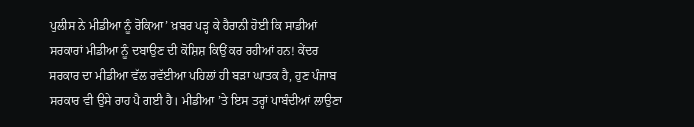ਪੁਲੀਸ ਨੇ ਮੀਡੀਆ ਨੂੰ ਰੋਕਿਆ’ ਖ਼ਬਰ ਪੜ੍ਹ ਕੇ ਹੈਰਾਨੀ ਹੋਈ ਕਿ ਸਾਡੀਆਂ ਸਰਕਾਰਾਂ ਮੀਡੀਆ ਨੂੰ ਦਬਾਉਣ ਦੀ ਕੋਸ਼ਿਸ਼ ਕਿਉਂ ਕਰ ਰਹੀਆਂ ਹਨ! ਕੇਂਦਰ ਸਰਕਾਰ ਦਾ ਮੀਡੀਆ ਵੱਲ ਰਵੱਈਆ ਪਹਿਲਾਂ ਹੀ ਬੜਾ ਘਾਤਕ ਹੈ, ਹੁਣ ਪੰਜਾਬ ਸਰਕਾਰ ਵੀ ਉਸੇ ਰਾਹ ਪੈ ਗਈ ਹੈ। ਮੀਡੀਆ ’ਤੇ ਇਸ ਤਰ੍ਹਾਂ ਪਾਬੰਦੀਆਂ ਲਾਉਣਾ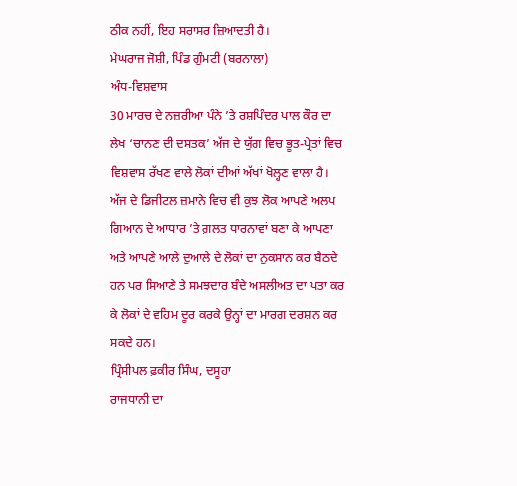ਠੀਕ ਨਹੀਂ, ਇਹ ਸਰਾਸਰ ਜ਼ਿਆਦਤੀ ਹੈ।
ਮੇਘਰਾਜ ਜੋਸ਼ੀ, ਪਿੰਡ ਗੁੰਮਟੀ (ਬਰਨਾਲਾ)
ਅੰਧ-ਵਿਸ਼ਵਾਸ
30 ਮਾਰਚ ਦੇ ਨਜ਼ਰੀਆ ਪੰਨੇ ’ਤੇ ਰਸ਼ਪਿੰਦਰ ਪਾਲ ਕੌਰ ਦਾ ਲੇਖ ‘ਚਾਨਣ ਦੀ ਦਸਤਕ’ ਅੱਜ ਦੇ ਯੁੱਗ ਵਿਚ ਭੂਤ-ਪ੍ਰੇਤਾਂ ਵਿਚ ਵਿਸ਼ਵਾਸ ਰੱਖਣ ਵਾਲੇ ਲੋਕਾਂ ਦੀਆਂ ਅੱਖਾਂ ਖੋਲ੍ਹਣ ਵਾਲਾ ਹੈ। ਅੱਜ ਦੇ ਡਿਜੀਟਲ ਜ਼ਮਾਨੇ ਵਿਚ ਵੀ ਕੁਝ ਲੋਕ ਆਪਣੇ ਅਲਪ ਗਿਆਨ ਦੇ ਆਧਾਰ ’ਤੇ ਗ਼ਲਤ ਧਾਰਨਾਵਾਂ ਬਣਾ ਕੇ ਆਪਣਾ ਅਤੇ ਆਪਣੇ ਆਲੇ ਦੁਆਲੇ ਦੇ ਲੋਕਾਂ ਦਾ ਨੁਕਸਾਨ ਕਰ ਬੈਠਦੇ ਹਨ ਪਰ ਸਿਆਣੇ ਤੇ ਸਮਝਦਾਰ ਬੰਦੇ ਅਸਲੀਅਤ ਦਾ ਪਤਾ ਕਰ ਕੇ ਲੋਕਾਂ ਦੇ ਵਹਿਮ ਦੂਰ ਕਰਕੇ ਉਨ੍ਹਾਂ ਦਾ ਮਾਰਗ ਦਰਸ਼ਨ ਕਰ ਸਕਦੇ ਹਨ।
ਪ੍ਰਿੰਸੀਪਲ ਫ਼ਕੀਰ ਸਿੰਘ, ਦਸੂਹਾ
ਰਾਜਧਾਨੀ ਦਾ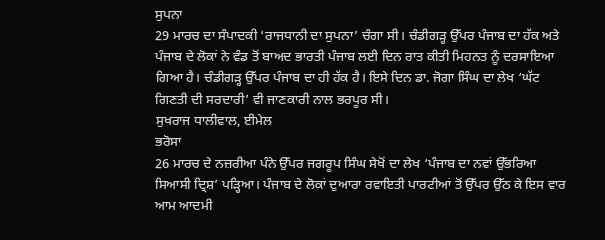ਸੁਪਨਾ
29 ਮਾਰਚ ਦਾ ਸੰਪਾਦਕੀ ‘ਰਾਜਧਾਨੀ ਦਾ ਸੁਪਨਾ’ ਚੰਗਾ ਸੀ। ਚੰਡੀਗੜ੍ਹ ਉੱਪਰ ਪੰਜਾਬ ਦਾ ਹੱਕ ਅਤੇ ਪੰਜਾਬ ਦੇ ਲੋਕਾਂ ਨੇ ਵੰਡ ਤੋਂ ਬਾਅਦ ਭਾਰਤੀ ਪੰਜਾਬ ਲਈ ਦਿਨ ਰਾਤ ਕੀਤੀ ਮਿਹਨਤ ਨੂੰ ਦਰਸਾਇਆ ਗਿਆ ਹੈ। ਚੰਡੀਗੜ੍ਹ ਉੱਪਰ ਪੰਜਾਬ ਦਾ ਹੀ ਹੱਕ ਹੈ। ਇਸੇ ਦਿਨ ਡਾ. ਜੋਗਾ ਸਿੰਘ ਦਾ ਲੇਖ ‘ਘੱਟ ਗਿਣਤੀ ਦੀ ਸਰਦਾਰੀ’ ਵੀ ਜਾਣਕਾਰੀ ਨਾਲ ਭਰਪੂਰ ਸੀ।
ਸੁਖਰਾਜ ਧਾਲੀਵਾਲ, ਈਮੇਲ
ਭਰੋਸਾ
26 ਮਾਰਚ ਦੇ ਨਜ਼ਰੀਆ ਪੰਨੇ ਉੱਪਰ ਜਗਰੂਪ ਸਿੰਘ ਸੇਖੋਂ ਦਾ ਲੇਖ ‘ਪੰਜਾਬ ਦਾ ਨਵਾਂ ਉੱਭਰਿਆ ਸਿਆਸੀ ਦ੍ਰਿਸ਼’ ਪੜ੍ਹਿਆ। ਪੰਜਾਬ ਦੇ ਲੋਕਾਂ ਦੁਆਰਾ ਰਵਾਇਤੀ ਪਾਰਟੀਆਂ ਤੋਂ ਉੱਪਰ ਉੱਠ ਕੇ ਇਸ ਵਾਰ ਆਮ ਆਦਮੀ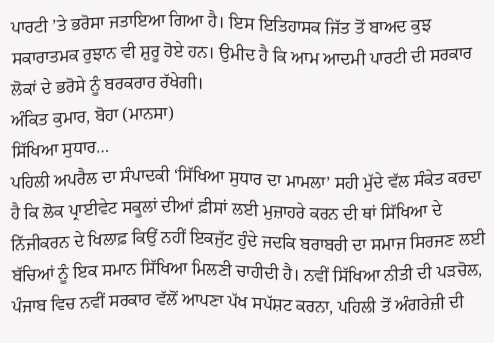ਪਾਰਟੀ ’ਤੇ ਭਰੋਸਾ ਜਤਾਇਆ ਗਿਆ ਹੈ। ਇਸ ਇਤਿਹਾਸਕ ਜਿੱਤ ਤੋਂ ਬਾਅਦ ਕੁਝ ਸਕਾਰਾਤਮਕ ਰੁਝਾਨ ਵੀ ਸ਼ੁਰੂ ਹੋਏ ਹਨ। ਉਮੀਦ ਹੈ ਕਿ ਆਮ ਆਦਮੀ ਪਾਰਟੀ ਦੀ ਸਰਕਾਰ ਲੋਕਾਂ ਦੇ ਭਰੋਸੇ ਨੂੰ ਬਰਕਰਾਰ ਰੱਖੇਗੀ।
ਅੰਕਿਤ ਕੁਮਾਰ, ਬੋਹਾ (ਮਾਨਸਾ)
ਸਿੱਖਿਆ ਸੁਧਾਰ…
ਪਹਿਲੀ ਅਪਰੈਲ ਦਾ ਸੰਪਾਦਕੀ ‘ਸਿੱਖਿਆ ਸੁਧਾਰ ਦਾ ਮਾਮਲਾ’ ਸਹੀ ਮੁੱਦੇ ਵੱਲ ਸੰਕੇਤ ਕਰਦਾ ਹੈ ਕਿ ਲੋਕ ਪ੍ਰਾਈਵੇਟ ਸਕੂਲਾਂ ਦੀਆਂ ਫ਼ੀਸਾਂ ਲਈ ਮੁਜ਼ਾਹਰੇ ਕਰਨ ਦੀ ਥਾਂ ਸਿੱਖਿਆ ਦੇ ਨਿੱਜੀਕਰਨ ਦੇ ਖਿਲਾਫ਼ ਕਿਉਂ ਨਹੀਂ ਇਕਜੁੱਟ ਹੁੰਦੇ ਜਦਕਿ ਬਰਾਬਰੀ ਦਾ ਸਮਾਜ ਸਿਰਜਣ ਲਈ ਬੱਚਿਆਂ ਨੂੰ ਇਕ ਸਮਾਨ ਸਿੱਖਿਆ ਮਿਲਣੀ ਚਾਹੀਦੀ ਹੈ। ਨਵੀਂ ਸਿੱਖਿਆ ਨੀਤੀ ਦੀ ਪੜਚੋਲ, ਪੰਜਾਬ ਵਿਚ ਨਵੀਂ ਸਰਕਾਰ ਵੱਲੋਂ ਆਪਣਾ ਪੱਖ ਸਪੱਸ਼ਟ ਕਰਨਾ, ਪਹਿਲੀ ਤੋਂ ਅੰਗਰੇਜ਼ੀ ਦੀ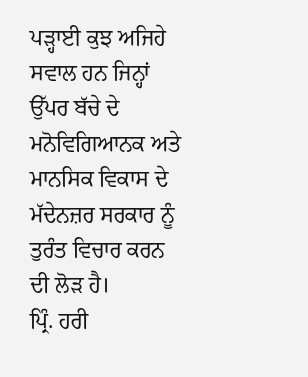ਪੜ੍ਹਾਈ ਕੁਝ ਅਜਿਹੇ ਸਵਾਲ ਹਨ ਜਿਨ੍ਹਾਂ ਉੱਪਰ ਬੱਚੇ ਦੇ ਮਨੋਵਿਗਿਆਨਕ ਅਤੇ ਮਾਨਸਿਕ ਵਿਕਾਸ ਦੇ ਮੱਦੇਨਜ਼ਰ ਸਰਕਾਰ ਨੂੰ ਤੁਰੰਤ ਵਿਚਾਰ ਕਰਨ ਦੀ ਲੋੜ ਹੈ।
ਪ੍ਰਿੰ. ਹਰੀ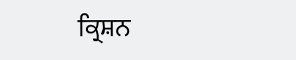ਕ੍ਰਿਸ਼ਨ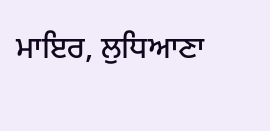ਮਾਇਰ, ਲੁਧਿਆਣਾ